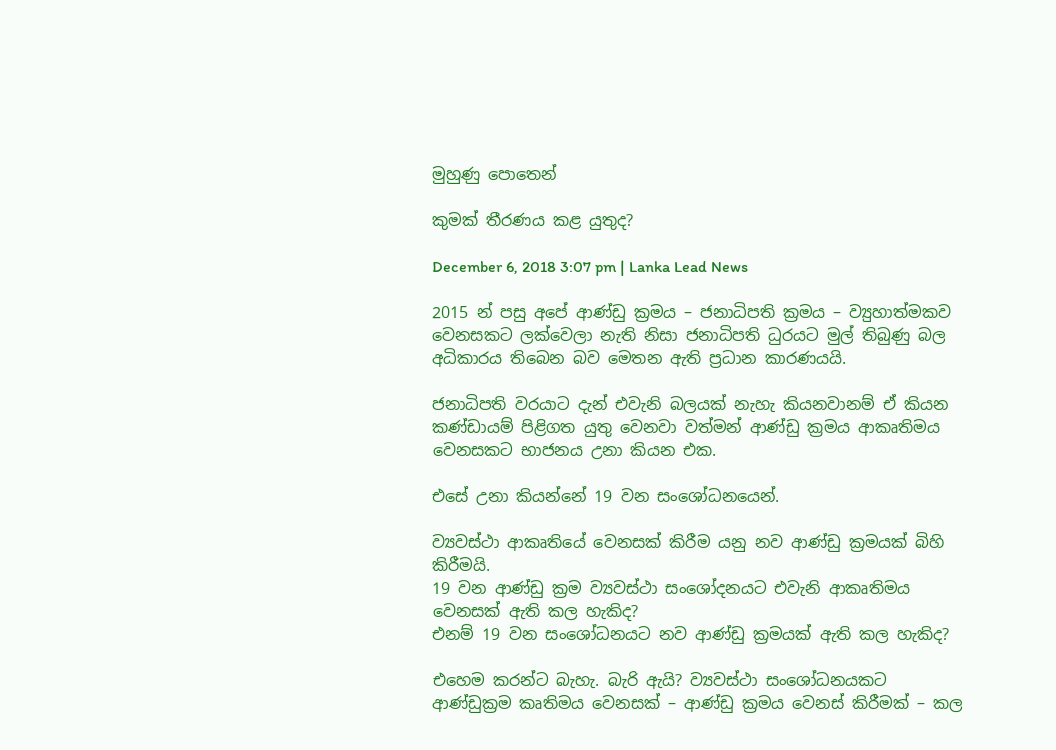මුහුණු පොතෙන්

කුමක් තීරණය කළ යුතුද?

December 6, 2018 3:07 pm | Lanka Lead News

2015 න් පසු අපේ ආණ්ඩු ක්‍රමය – ජනාධිපති ක්‍රමය – ව්‍යුහාත්මකව වෙනසකට ලක්වෙලා නැති නිසා ජනාධිපති ධුරයට මුල් තිබුණු බල අධිකාරය තිබෙන බව මෙතන ඇති ප්‍රධාන කාරණයයි.

ජනාධිපති වරයාට දැන් එවැනි බලයක් නැහැ කියනවානම් ඒ කියන කණ්ඩායම් පිළිගත යුතු වෙනවා වත්මන් ආණ්ඩු ක්‍රමය ආකෘතිමය වෙනසකට භාජනය උනා කියන එක.

එසේ උනා කියන්නේ 19 වන සංශෝධනයෙන්.

ව්‍යවස්ථා ආකෘතියේ වෙනසක් කිරීම යනු නව ආණ්ඩු ක්‍රමයක් බිහි කිරීමයි.
19 වන ආණ්ඩු ක්‍රම ව්‍යවස්ථා සංශෝදනයට එවැනි ආකෘතිමය වෙනසක් ඇති කල හැකිද?
එනම් 19 වන සංශෝධනයට නව ආණ්ඩු ක්‍රමයක් ඇති කල හැකිද?

එහෙම කරන්ට බැහැ. බැරි ඇයි? ව්‍යවස්ථා සංශෝධනයකට ආණ්ඩුක්‍රම කෘතිමය වෙනසක් – ආණ්ඩු ක්‍රමය වෙනස් කිරීමක් – කල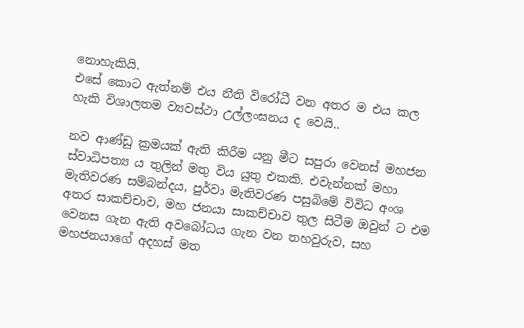නොහැකියි.
එසේ කොට ඇත්නම් එය නීති විරෝධී වන අතර ම එය කල හැකි විශාලතම ව්‍යවස්ථා උල්ලංඝනය ද වෙයි..

නව ආණ්ඩු ක්‍රමයක් ඇති කිරීම යනු මීට සපුරා වෙනස් මහජන ස්වාධිපත්‍ය ය තුලින් මතු විය යුතු එකකි. එවැන්නක් මහා මැතිවරණ සම්බන්දය, පුර්වා මැතිවරණ පසුබිමේ විවිධ අංශ අතර සාකච්චාව, මහ ජනයා සාකච්චාව තුල සිටීම ඔවුන් ට එම වෙනස ගැන ඇති අවබෝධය ගැන වන තහවුරුව, සහ මහජනයාගේ අදහස් මත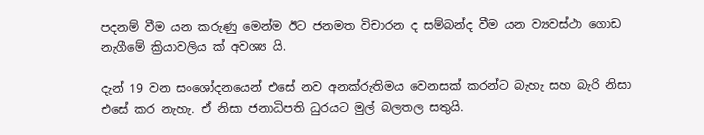පදනම් වීම යන කරුණු මෙන්ම ඊට ජනමත විචාරන ද සම්බන්ද වීම යන ව්‍යවස්ථා ගොඩ නැගීමේ ක්‍රියාවලිය ක් අවශ්‍ය යි.

දැන් 19 වන සංශෝදනයෙන් එසේ නව අනක්රුතිමය වෙනසක් කරන්ට බැහැ සහ බැරි නිසා එසේ කර නැහැ. ඒ නිසා ජනාධිපති ධුරයට මුල් බලතල සතුයි.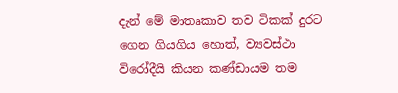දැන් මේ මාතෘකාව තව ටිකක් දුරට ගෙන ගියගිය හොත්, ව්‍යවස්ථා විරෝදීයි කියන කණ්ඩායම තම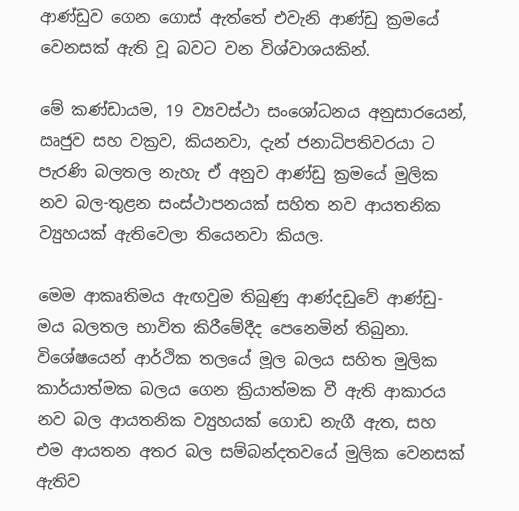ආණ්ඩුව ගෙන ගොස් ඇත්තේ එවැනි ආණ්ඩු ක්‍රමයේ වෙනසක් ඇති වූ බවට වන විශ්වාශයකින්.

මේ කණ්ඩායම, 19 ව්‍යවස්ථා සංශෝධනය අනුසාරයෙන්, ඍජුව සහ වක්‍රව, කියනවා, දැන් ජනාධිපතිවරයා ට පැරණි බලතල නැහැ ඒ අනුව ආණ්ඩු ක්‍රමයේ මුලික නව බල-තුළන සංස්ථාපනයක් සහිත නව ආයතනික ව්‍යුහයක් ඇතිවෙලා තියෙනවා කියල.

මෙම ආකෘතිමය ඇඟවුම තිබුණු ආණ්දඩුවේ ආණ්ඩු-මය බලතල භාවිත කිරීමේදීද පෙනෙමින් තිබුනා. විශේෂයෙන් ආර්ථික තලයේ මූල බලය සහිත මුලික කාර්යාත්මක බලය ගෙන ක්‍රියාත්මක වී ඇති ආකාරය නව බල ආයතනික ව්‍යුහයක් ගොඩ නැගී ඇත, සහ එම ආයතන අතර බල සම්බන්දතවයේ මුලික වෙනසක් ඇතිව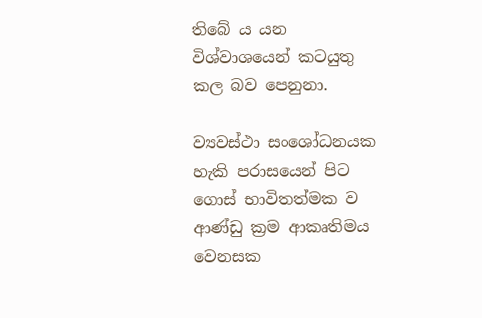තිබේ ය යන විශ්වාශයෙන් කටයුතු කල බව පෙනුනා.

ව්‍යවස්ථා සංශෝධනයක හැකි පරාසයෙන් පිට ගොස් භාවිතත්මක ව ආණ්ඩු ක්‍රම ආකෘතිමය වෙනසක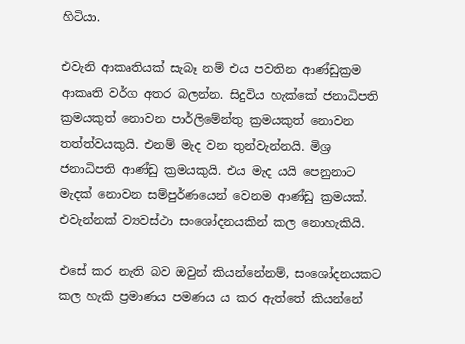හිටියා.

එවැනි ආකෘතියක් සැබෑ නම් එය පවතින ආණ්ඩුක්‍රම ආකෘති වර්ග අතර බලන්න. සිදුවිය හැක්කේ ජනාධිපති ක්‍රමයකුත් නොවන පාර්ලිමේන්තු ක්‍රමයකුත් නොවන තත්ත්වයකුයි. එනම් මැද වන තුන්වැන්නයි. මිශ්‍ර ජනාධිපති ආණ්ඩු ක්‍රමයකුයි. එය මැද යයි පෙනුනාට මැදක් නොවන සම්පුර්ණයෙන් වෙනම ආණ්ඩු ක්‍රමයක්. එවැන්නක් ව්‍යවස්ථා සංශෝදනයකින් කල නොහැකියි.

එසේ කර නැති බව ඔවුන් කියන්නේනම්, සංශෝදනයකට කල හැකි ප්‍රමාණය පමණය ය කර ඇත්තේ කියන්නේ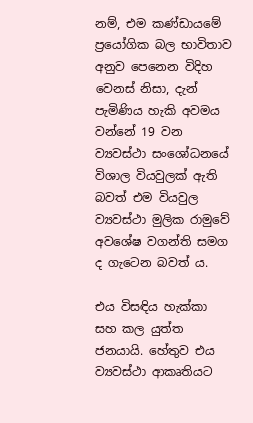නම්, එම කණ්ඩායමේ ප්‍රයෝගික බල භාවිතාව අනුව පෙනෙන විදිහ වෙනස් නිසා, දැන් පැමිණිය හැකි අවමය වන්නේ 19 වන ව්‍යවස්ථා සංශෝධනයේ විශාල වියවුලක් ඇති බවත් එම වියවුල ව්‍යවස්ථා මුලික රාමුවේ අවශේෂ වගන්ති සමග ද ගැටෙන බවත් ය.

එය විසඳිය හැක්කා සහ කල යුත්ත ජනයායි. හේතුව එය ව්‍යවස්ථා ආකෘතියට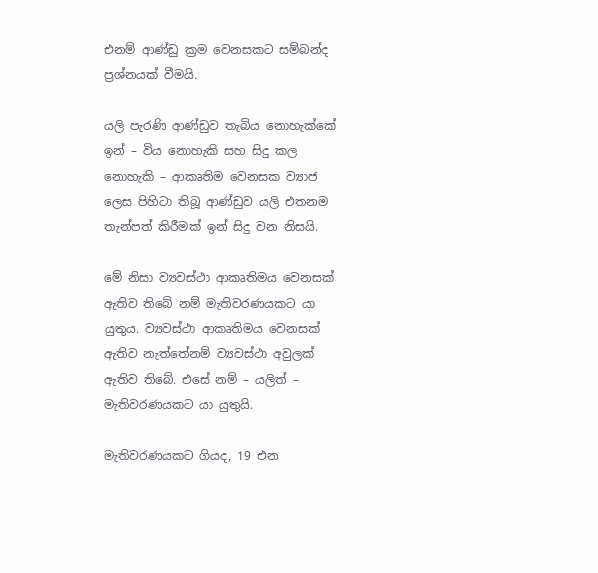එනම් ආණ්ඩු ක්‍රම වෙනසකට සම්බන්ද ප්‍රශ්නයක් වීමයි.

යලි පැරණි ආණ්ඩුව තැබිය නොහැක්කේ ඉන් – විය නොහැකි සහ සිදු කල නොහැකි – ආකෘතිම වෙනසක ව්‍යාජ ලෙස පිහිටා තිබූ ආණ්ඩුව යලි එතනම තැන්පත් කිරීමක් ඉන් සිදු වන නිසයි.

මේ නිසා ව්‍යවස්ථා ආකෘතිමය වෙනසක් ඇතිව තිබේ නම් මැතිවරණයකට යා යුතුය. ව්‍යවස්ථා ආකෘතිමය වෙනසක් ඇතිව නැත්තේනම් ව්‍යවස්ථා අවුලක් ඇතිව තිබේ. එසේ නම් – යලිත් – මැතිවරණයකට යා යුතුයි.

මැතිවරණයකට ගියද, 19 එන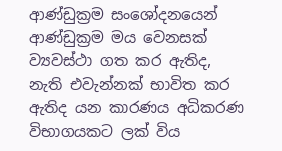ආණ්ඩුක්‍රම සංශෝදනයෙන් ආණ්ඩුක්‍රම මය වෙනසක් ව්‍යවස්ථා ගත කර ඇතිද, නැති එවැන්නක් භාවිත කර ඇතිද යන කාරණය අධිකරණ විභාගයකට ලක් විය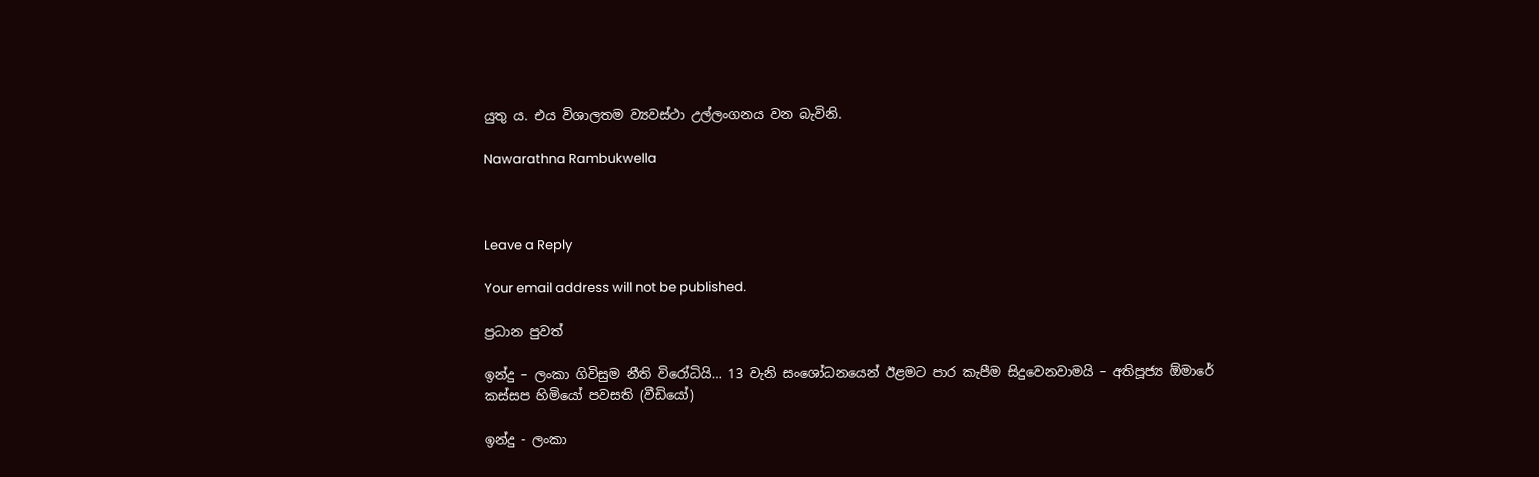යුතු ය. එය විශාලතම ව්‍යවස්ථා උල්ලංගනය වන බැවිනි.

Nawarathna Rambukwella



Leave a Reply

Your email address will not be published.

ප්‍රධාන පුවත්

ඉන්දු – ලංකා ගිවිසුම නීති විරෝධියි… 13 වැනි සංශෝධනයෙන් ඊළමට පාර කැපීම සිදුවෙනවාමයි – අතිපූජ්‍ය ඕමාරේ කස්සප හිමියෝ පවසති (වීඩියෝ)

ඉන්දු - ලංකා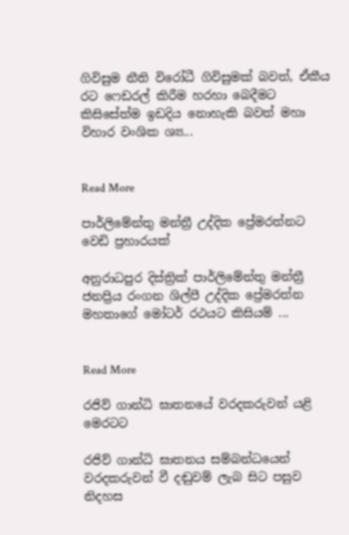ගිවිසුම නීති විරෝධී ගිවිසුමක් බවත්, ඒකීය රට ෆෙඩරල් කිරීම හරහා බෙදීමට කිසිසේත්ම ඉඩදිය නොහැකි බවත් මහා විහාර වංශික ශ්‍ය...


Read More

පාර්ලිමේන්තු මන්ත්‍රී උද්දික ප්‍රේමරත්නට වෙඩි ප්‍රහාරයක්

අනුරාධපුර දිස්ත්‍රික් පාර්ලිමේන්තු මන්ත්‍රී ජනප්‍රිය රංගන ශිල්පී උද්දික ප්‍රේමරත්න මහතාගේ මෝටර් රථයට කිසියම් ...


Read More

රජිව් ගාන්ධි ඝාතනයේ වරදකරුවන් යළි මෙරටට

රජිව් ගාන්ධි ඝාතනය සම්බන්ධයෙන් වරදකරුවන් වී දඬුවම් ලැබ සිට පසුව නිදහස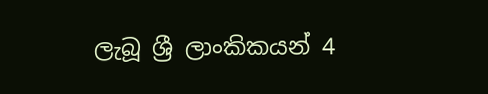ලැබූ ශ්‍රී ලාංකිකයන් 4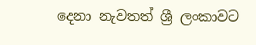දෙනා නැවතත් ශ්‍රී ලංකාවට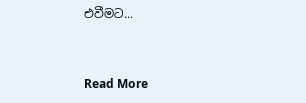එවීමට...


Read More